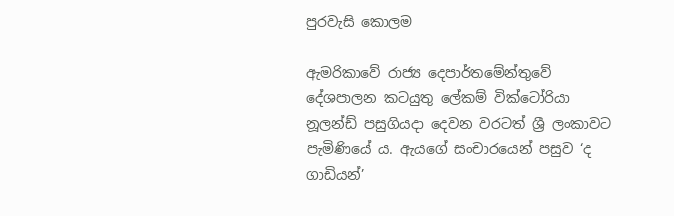පුරවැසි කොලම

ඇමරිකාවේ රාජ්‍ය දෙපාර්තමේන්තුවේ දේශපාලන කටයුතු ලේකම් වික්ටෝරියා නූලන්ඩ් පසුගියදා දෙවන වරටත් ශ්‍රී ලංකාවට පැමිණියේ ය. ඇයගේ සංචාරයෙන් පසුව ‘ද ගාඩියන්’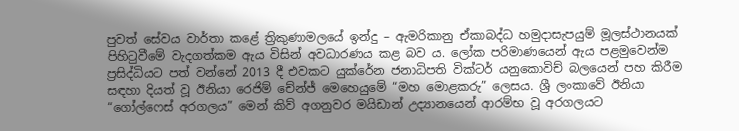පුවත් සේවය වාර්තා කළේ ත්‍රිකුණාමලයේ ඉන්දු – ඇමරිකානු ඒකාබද්ධ හමුදාසැපයුම් මූලස්ථානයක් පිහිටුවීමේ වැදගත්කම ඇය විසින් අවධාරණය කළ බව ය. ලෝක පරිමාණයෙන් ඇය පළමුවෙන්ම ප්‍රසිද්ධියට පත් වන්නේ 2013 දී එවකට යුක්රේන ජනාධිපති වික්ටර් යනුකොවිච් බලයෙන් පහ කිරීම සඳහා දියත් වූ ඊනියා රෙජිම් චේන්ජ් මෙහෙයුමේ “මහ මොළකරු” ලෙසය. ශ්‍රී ලංකාවේ ඊනියා “ගෝල්ෆෙස් අරගලය” මෙන් කිව් අගනුවර මයිඩාන් උද්‍යානයෙන් ආරම්භ වූ අරගලයට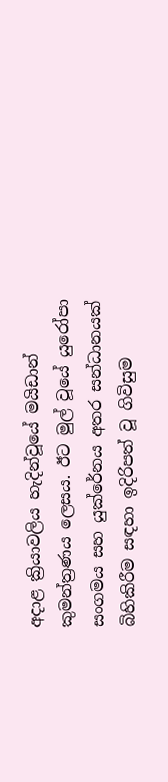අදාළ ක්‍රියාවලිය හැදින්වූයේ මයිඩාන් කුමන්ත්‍රණය ලෙසය. ඊට මුල් වූයේ යුරෝපා සංගමය සහ යුක්රේනය අතර සන්ධානයක් බිහිකිරීම සඳහා ඉදිරිපත් වූ ගිවිසුම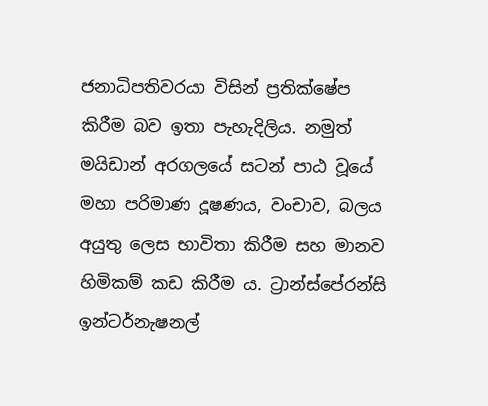ජනාධිපතිවරයා විසින් ප්‍රතික්ෂේප කිරීම බව ඉතා පැහැදිලිය. නමුත් මයිඩාන් අරගලයේ සටන් පාඨ වූයේ මහා පරිමාණ දූෂණය, වංචාව, බලය අයුතු ලෙස භාවිතා කිරීම සහ මානව හිමිකම් කඩ කිරීම ය. ට්‍රාන්ස්පේරන්සි ඉන්ටර්නැෂනල්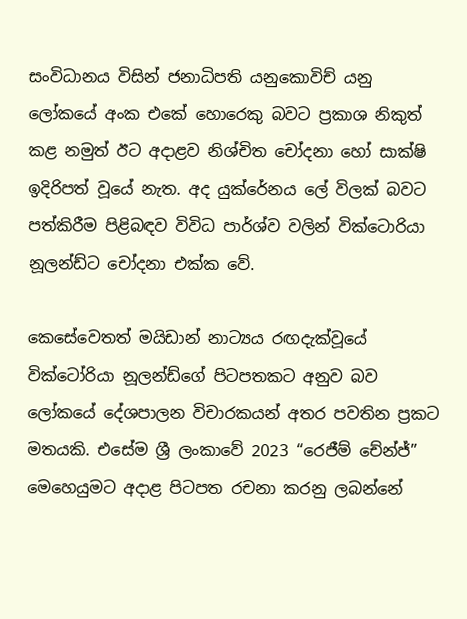සංවිධානය විසින් ජනාධිපති යනුකොවිච් යනු ලෝකයේ අංක එකේ හොරෙකු බවට ප්‍රකාශ නිකුත් කළ නමුත් ඊට අදාළව නිශ්චිත චෝදනා හෝ සාක්ෂි ඉදිරිපත් වූයේ නැත. අද යුක්රේනය ලේ විලක් බවට පත්කිරීම පිළිබඳව විවිධ පාර්ශ්ව වලින් වික්ටොරියා නූලන්ඩ්ට චෝදනා එක්ක වේ.

කෙසේවෙතත් මයිඩාන් නාට්‍යය රඟදැක්වූයේ වික්ටෝරියා නූලන්ඩ්ගේ පිටපතකට අනුව බව ලෝකයේ දේශපාලන විචාරකයන් අතර පවතින ප්‍රකට මතයකි. එසේම ශ්‍රී ලංකාවේ 2023 “රෙජීම් චේන්ජ්” මෙහෙයුමට අදාළ පිටපත රචනා කරනු ලබන්නේ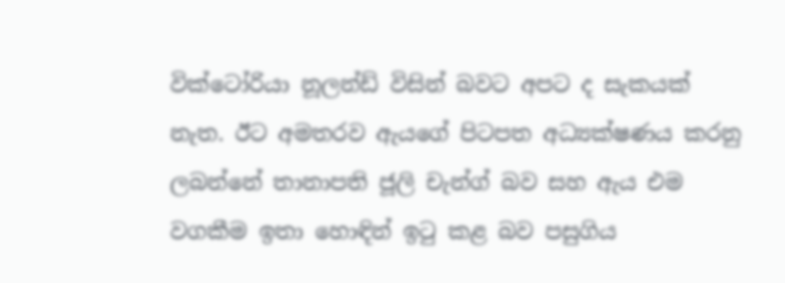වික්ටෝරියා නූලන්ඩ් විසින් බවට අපට ද සැකයක් නැත. ඊට අමතරව ඇයගේ පිටපත අධ්‍යක්ෂණය කරනු ලබන්නේ තානාපති ජූලි චැන්ග් බව සහ ඇය එම වගකීම ඉතා හොඳින් ඉටු කළ බව පසුගිය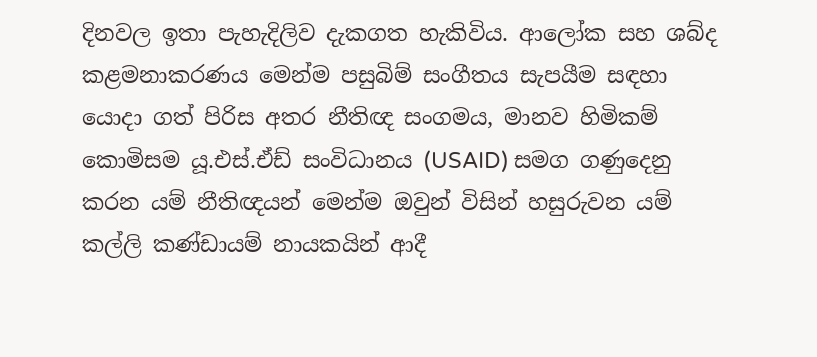දිනවල ඉතා පැහැදිලිව දැකගත හැකිවිය. ආලෝක සහ ශබ්ද කළමනාකරණය මෙන්ම පසුබිම් සංගීතය සැපයීම සඳහා යොදා ගත් පිරිස අතර නීතිඥ සංගමය, මානව හිමිකම් කොමිසම යූ.එස්.ඒඩ් සංවිධානය (USAID) සමග ගණුදෙනු කරන යම් නීතිඥයන් මෙන්ම ඔවුන් විසින් හසුරුවන යම් කල්ලි කණ්ඩායම් නායකයින් ආදී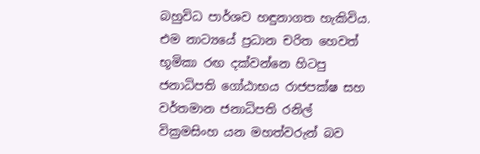බහුවිධ පාර්ශව හඳුනාගත හැකිවිය. එම නාට්‍යයේ ප්‍රධාන චරිත හෙවත් භූමිකා රඟ දක්වන්නෙ හිටපු ජනාධිපති ගෝඨාභය රාජපක්ෂ සහ වර්තමාන ජනාධිපති රනිල් වික්‍රමසිංහ යන මහත්වරුන් බව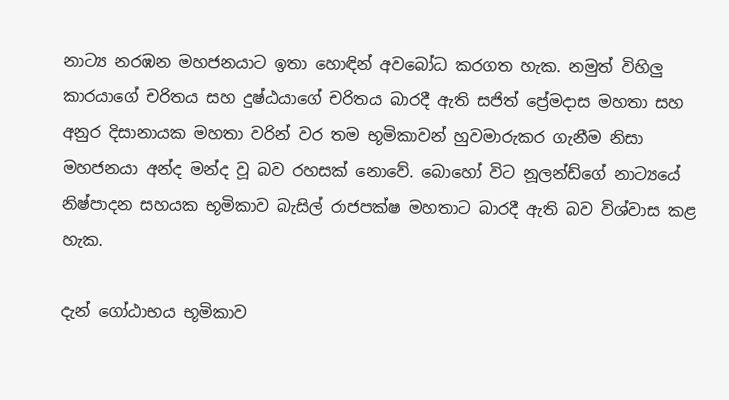නාට්‍ය නරඹන මහජනයාට ඉතා හොඳින් අවබෝධ කරගත හැක. නමුත් විහිලු කාරයාගේ චරිතය සහ දුෂ්ඨයාගේ චරිතය බාරදී ඇති සජිත් ප්‍රේමදාස මහතා සහ අනුර දිසානායක මහතා වරින් වර තම භූමිකාවන් හුවමාරුකර ගැනීම නිසා මහජනයා අන්ද මන්ද වූ බව රහසක් නොවේ. බොහෝ විට නූලන්ඩ්ගේ නාට්‍යයේ නිෂ්පාදන සහයක භූමිකාව බැසිල් රාජපක්ෂ මහතාට බාරදී ඇති බව විශ්වාස කළ හැක.

දැන් ගෝඨාභය භූමිකාව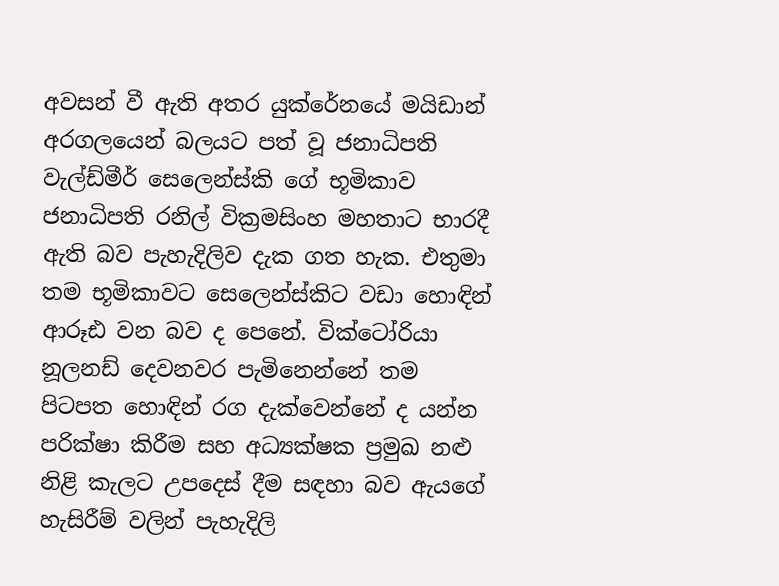අවසන් වී ඇති අතර යුක්රේනයේ මයිඩාන් අරගලයෙන් බලයට පත් වූ ජනාධිපති වැල්ඩ්මීර් සෙලෙන්ස්කි ගේ භූමිකාව ජනාධිපති රනිල් වික්‍රමසිංහ මහතාට භාරදී ඇති බව පැහැදිලිව දැක ගත හැක. එතුමා තම භූමිකාවට සෙලෙන්ස්කිට වඩා හොඳින් ආරූඪ වන බව ද පෙනේ. වික්ටෝරියා නූලනඩ් දෙවනවර පැමිනෙන්නේ තම පිටපත හොඳින් රග දැක්වෙන්නේ ද යන්න පරික්ෂා කිරීම සහ අධ්‍යක්ෂක ප්‍රමුඛ නළු නිළි කැලට උපදෙස් දීම සඳහා බව ඇයගේ හැසිරීම් වලින් පැහැදිලි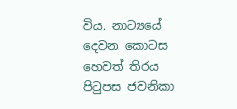විය. නාට්‍යයේ දෙවන කොටස හෙවත් තිරය පිටුපස ජවනිකා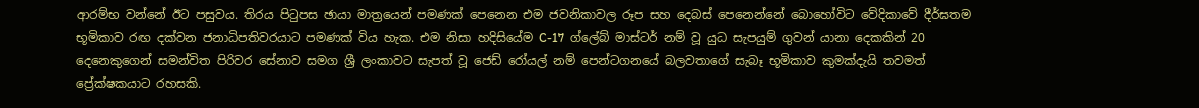ආරම්භ වන්නේ ඊට පසුවය. තිරය පිටුපස ඡායා මාත්‍රයෙන් පමණක් පෙනෙන එම ජවනිකාවල රූප සහ දෙබස් පෙනෙන්නේ බොහෝවිට වේදිකාවේ දීර්ඝතම භූමිකාව රඟ දක්වන ජනාධිපතිවරයාට පමණක් විය හැක. එම නිසා හදිසියේම C-17  ග්ලේබ් මාස්ටර් නම් වූ යුධ සැපයුම් ගුවන් යානා දෙකකින් 20 දෙනෙකුගෙන් සමන්විත පිරිවර සේනාව සමග ශ්‍රී ලංකාවට සැපත් වූ ජෙඩ් රෝයල් නම් පෙන්ටගනයේ බලවතාගේ සැබෑ භූමිකාව කුමක්දැයි තවමත් ප්‍රේක්ෂකයාට රහසකි.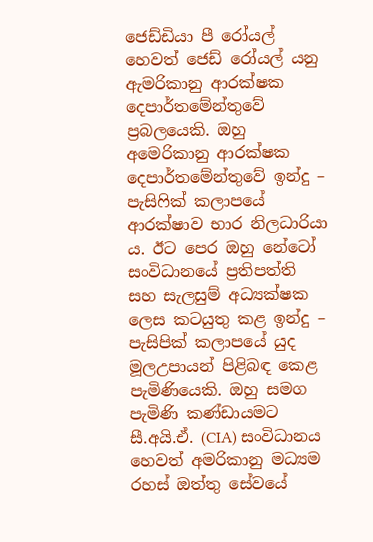ජෙඩ්ඩියා පී රෝයල් හෙවත් ජෙඩ් රෝයල් යනු ඇමරිකානු ආරක්ෂක දෙපාර්තමේන්තුවේ ප්‍රබලයෙකි. ඔහු අමෙරිකානු ආරක්ෂක දෙපාර්තමේන්තුවේ ඉන්දු – පැසිෆික් කලාපයේ ආරක්ෂාව භාර නිලධාරියා ය. ඊට පෙර ඔහු නේටෝ සංවිධානයේ ප්‍රතිපත්ති සහ සැලසුම් අධ්‍යක්ෂක ලෙස කටයුතු කළ ඉන්දු – පැසිපික් කලාපයේ යුද මූලඋපායන් පිළිබඳ කෙළ පැමිණියෙකි. ඔහු සමග පැමිණි කණ්ඩායමට සී.අයි.ඒ. (CIA) සංවිධානය හෙවත් අමරිකානු මධ්‍යම රහස් ඔත්තු සේවයේ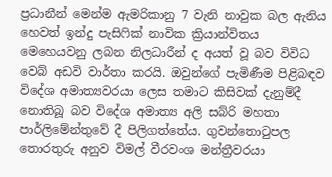ප්‍රධානීන් මෙන්ම ඇමරිකානු 7 වැනි නාවුක බල ඇනිය හෙවත් ඉන්දු පැසිෆික් නාවික ක්‍රියාන්විතය මෙහෙයවනු ලබන නිලධාරීන් ද අයත් වූ බව විවිධ වෙබ් අඩවි වාර්තා කරයි. ඔවුන්ගේ පැමිණීම පිළිබඳව විදේශ අමාත්‍යවරයා ලෙස තමාට කිසිවක් දැනුම්දී නොතිබූ බව විදේශ අමාත්‍ය අලි සබ්රි මහතා පාර්ලිමේන්තුවේ දී පිලිගත්තේය. ගුවන්තොටුපල තොරතුරු අනුව විමල් වීරවංශ මන්ත්‍රීවරයා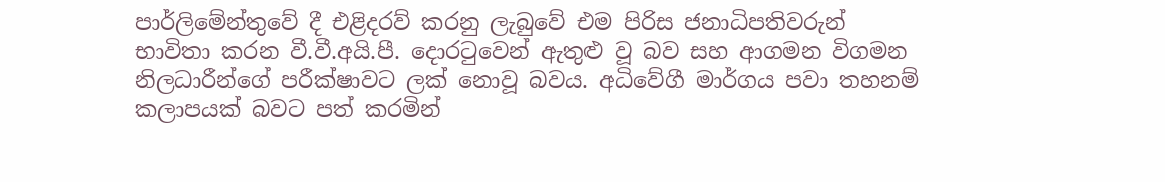පාර්ලිමේන්තුවේ දී එළිදරව් කරනු ලැබුවේ එම පිරිස ජනාධිපතිවරුන් භාවිතා කරන වී.වී.අයි.පී. දොරටුවෙන් ඇතුළු වූ බව සහ ආගමන විගමන නිලධාරීන්ගේ පරීක්ෂාවට ලක් නොවූ බවය. අධිවේගී මාර්ගය පවා තහනම් කලාපයක් බවට පත් කරමින්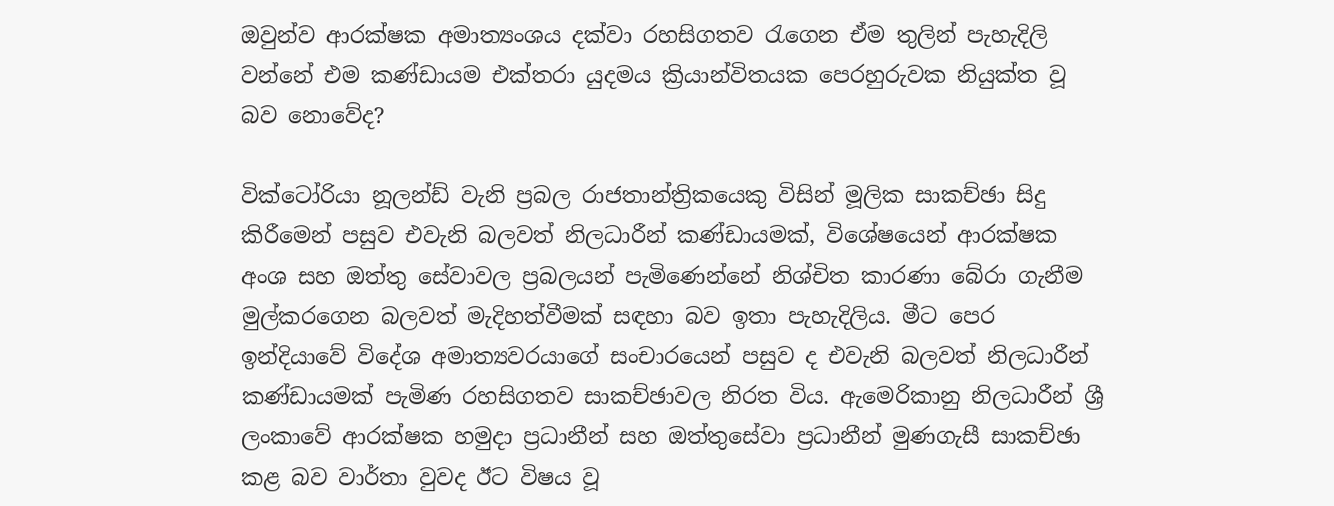ඔවුන්ව ආරක්ෂක අමාත්‍යංශය දක්වා රහසිගතව රැගෙන ඒම තුලින් පැහැදිලි වන්නේ එම කණ්ඩායම එක්තරා යුදමය ක්‍රියාන්විතයක පෙරහුරුවක නියුක්ත වූ බව නොවේද?

වික්ටෝරියා නූලන්ඩ් වැනි ප්‍රබල රාජතාන්ත්‍රිකයෙකු විසින් මූලික සාකච්ඡා සිදු කිරීමෙන් පසුව එවැනි බලවත් නිලධාරීන් කණ්ඩායමක්, විශේෂයෙන් ආරක්ෂක අංශ සහ ඔත්තු සේවාවල ප්‍රබලයන් පැමිණෙන්නේ නිශ්චිත කාරණා බේරා ගැනීම මුල්කරගෙන බලවත් මැදිහත්වීමක් සඳහා බව ඉතා පැහැදිලිය. මීට පෙර ඉන්දියාවේ විදේශ අමාත්‍යවරයාගේ සංචාරයෙන් පසුව ද එවැනි බලවත් නිලධාරීන් කණ්ඩායමක් පැමිණ රහසිගතව සාකච්ඡාවල නිරත විය. ඇමෙරිකානු නිලධාරීන් ශ්‍රී ලංකාවේ ආරක්ෂක හමුදා ප්‍රධානීන් සහ ඔත්තුසේවා ප්‍රධානීන් මුණගැසී සාකච්ඡා කළ බව වාර්තා වුවද ඊට විෂය වූ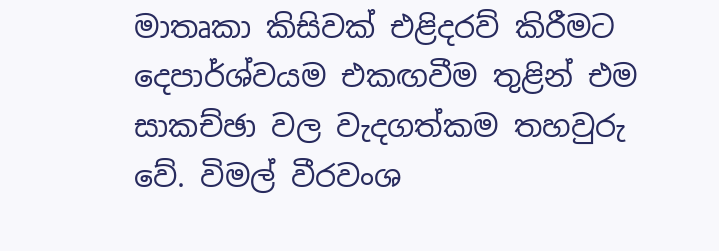මාතෘකා කිසිවක් එළිදරව් කිරීමට දෙපාර්ශ්වයම එකඟවීම තුළින් එම සාකච්ඡා වල වැදගත්කම තහවුරු වේ. විමල් වීරවංශ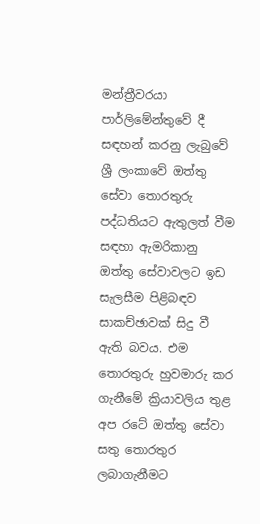මන්ත්‍රීවරයා පාර්ලිමේන්තුවේ දී සඳහන් කරනු ලැබුවේ ශ්‍රී ලංකාවේ ඔත්තු සේවා තොරතුරු පද්ධතියට ඇතුලත් වීම සඳහා ඇමරිකානු ඔත්තු සේවාවලට ඉඩ සැලසීම පිළිබඳව සාකච්ඡාවක් සිදු වී ඇති බවය. එම තොරතුරු හුවමාරු කර ගැනීමේ ක්‍රියාවලිය තුළ අප රටේ ඔත්තු සේවා සතු තොරතුර ලබාගැනීමට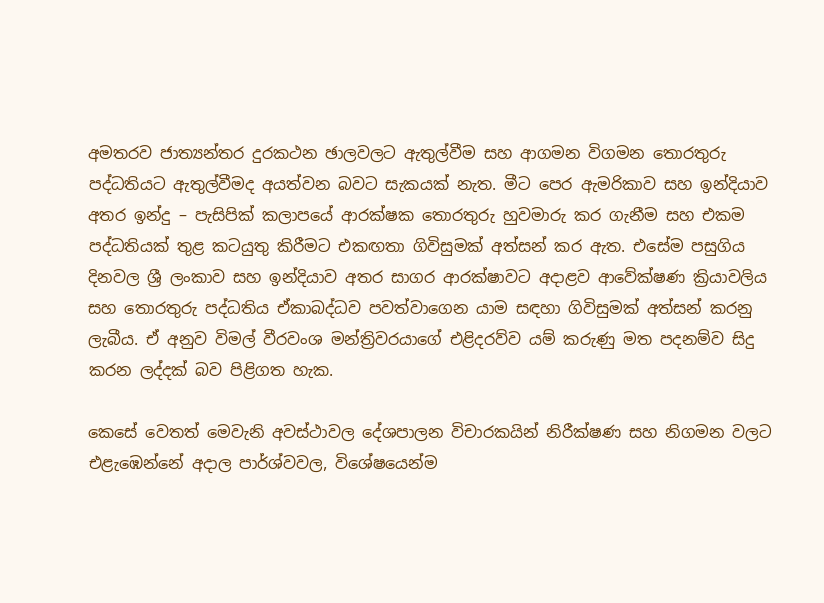අමතරව ජාත්‍යන්තර දුරකථන ඡාලවලට ඇතුල්වීම සහ ආගමන විගමන තොරතුරු පද්ධතියට ඇතුල්වීමද අයත්වන බවට සැකයක් නැත. මීට පෙර ඇමරිකාව සහ ඉන්දියාව අතර ඉන්දු – පැසිපික් කලාපයේ ආරක්ෂක තොරතුරු හුවමාරු කර ගැනීම සහ එකම පද්ධතියක් තුළ කටයුතු කිරීමට එකඟතා ගිවිසුමක් අත්සන් කර ඇත. එසේම පසුගිය දිනවල ශ්‍රී ලංකාව සහ ඉන්දියාව අතර සාගර ආරක්ෂාවට අදාළව ආවේක්ෂණ ක්‍රියාවලිය සහ තොරතුරු පද්ධතිය ඒකාබද්ධව පවත්වාගෙන යාම සඳහා ගිවිසුමක් අත්සන් කරනු ලැබීය. ඒ අනුව විමල් වීරවංශ මන්ත්‍රිවරයාගේ එළිදරව්ව යම් කරුණු මත පදනම්ව සිදු කරන ලද්දක් බව පිළිගත හැක.

කෙසේ වෙතත් මෙවැනි අවස්ථාවල දේශපාලන විචාරකයින් නිරීක්ෂණ සහ නිගමන වලට එළැඹෙන්නේ අදාල පාර්ශ්වවල, විශේෂයෙන්ම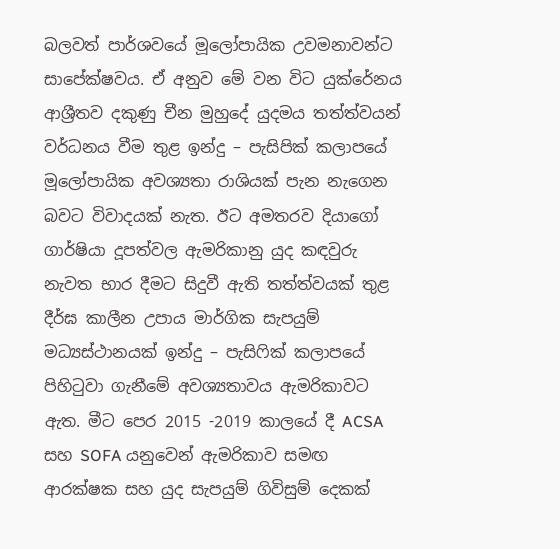බලවත් පාර්ශවයේ මූලෝපායික උවමනාවන්ට සාපේක්ෂවය. ඒ අනුව මේ වන විට යුක්රේනය ආශ්‍රීතව දකුණු චීන මුහුදේ යුදමය තත්ත්වයන් වර්ධනය වීම තුළ ඉන්දු – පැසිපික් කලාපයේ මූලෝපායික අවශ්‍යතා රාශියක් පැන නැගෙන බවට විවාදයක් නැත. ඊට අමතරව දියාගෝ ගාර්ෂියා දූපත්වල ඇමරිකානු යුද කඳවුරු නැවත භාර දීමට සිදුවී ඇති තත්ත්වයක් තුළ දීර්ඝ කාලීන උපාය මාර්ගික සැපයුම් මධ්‍යස්ථානයක් ඉන්දු – පැසිෆික් කලාපයේ පිහිටුවා ගැනීමේ අවශ්‍යතාවය ඇමරිකාවට ඇත. මීට පෙර 2015 -2019 කාලයේ දී ACSA සහ SOFA යනුවෙන් ඇමරිකාව සමඟ ආරක්ෂක සහ යුද සැපයුම් ගිවිසුම් දෙකක්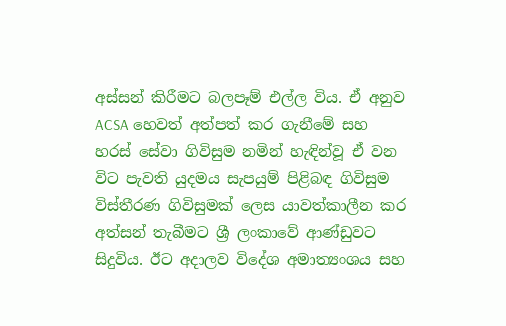අස්සන් කිරීමට බලපෑම් එල්ල විය. ඒ අනුව ACSA හෙවත් අත්පත් කර ගැනීමේ සහ හරස් සේවා ගිවිසුම නමින් හැඳින්වූ ඒ වන විට පැවති යුදමය සැපයුම් පිළිබඳ ගිවිසුම විස්තීරණ ගිවිසුමක් ලෙස යාවත්කාලීන කර අත්සන් තැබීමට ශ්‍රී ලංකාවේ ආණ්ඩුවට සිදුවිය. ඊට අදාලව විදේශ අමාත්‍යංශය සහ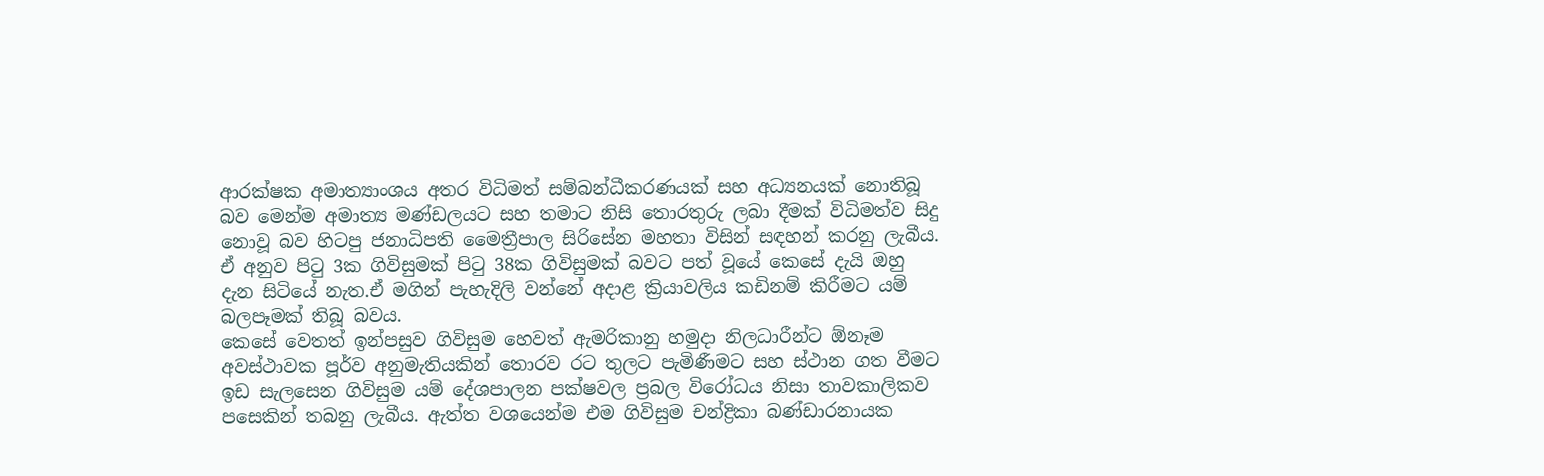ආරක්ෂක අමාත්‍යාංශය අතර විධිමත් සම්බන්ධීකරණයක් සහ අධ්‍යනයක් නොතිබූ බව මෙන්ම අමාත්‍ය මණ්ඩලයට සහ තමාට නිසි තොරතුරු ලබා දීමක් විධිමත්ව සිදු නොවූ බව හිටපු ජනාධිපති මෛත්‍රීපාල සිරිසේන මහතා විසින් සඳහන් කරනු ලැබීය. ඒ අනුව පිටු 3ක ගිවිසුමක් පිටු 38ක ගිවිසුමක් බවට පත් වූයේ කෙසේ දැයි ඔහු දැන සිටියේ නැත.ඒ මගින් පැහැදිලි වන්නේ අදාළ ක්‍රියාවලිය කඩිනම් කිරීමට යම් බලපෑමක් තිබූ බවය.
කෙසේ වෙතත් ඉන්පසුව ගිවිසුම හෙවත් ඇමරිකානු හමුදා නිලධාරීන්ට ඕනෑම අවස්ථාවක පූර්ව අනුමැතියකින් තොරව රට තුලට පැමිණීමට සහ ස්ථාන ගත වීමට ඉඩ සැලසෙන ගිවිසුම යම් දේශපාලන පක්ෂවල ප්‍රබල විරෝධය නිසා තාවකාලිකව පසෙකින් තබනු ලැබීය. ඇත්ත වශයෙන්ම එම ගිවිසුම චන්ද්‍රිකා බණ්ඩාරනායක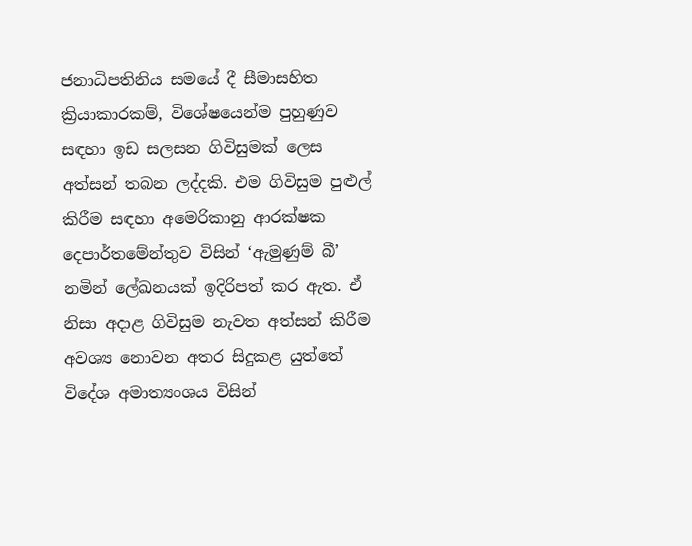ජනාධිපතිනිය සමයේ දී සීමාසහිත ක්‍රියාකාරකම්, විශේෂයෙන්ම පුහුණුව සඳහා ඉඩ සලසන ගිවිසුමක් ලෙස අත්සන් තබන ලද්දකි. එම ගිවිසුම පුළුල් කිරීම සඳහා අමෙරිකානු ආරක්ෂක දෙපාර්තමේන්තුව විසින් ‘ඇමුණුම් බී’ නමින් ලේඛනයක් ඉදිරිපත් කර ඇත. ඒ නිසා අදාළ ගිවිසුම නැවත අත්සන් කිරීම අවශ්‍ය නොවන අතර සිදුකළ යුත්තේ විදේශ අමාත්‍යංශය විසින්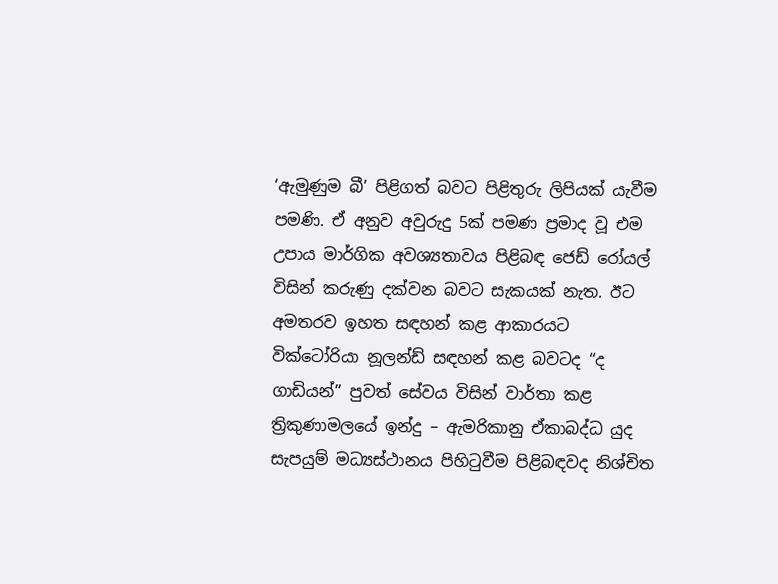‘ඇමුණුම බී’ පිළිගත් බවට පිළිතුරු ලිපියක් යැවීම පමණි. ඒ අනුව අවුරුදු 5ක් පමණ ප්‍රමාද වූ එම උපාය මාර්ගික අවශ්‍යතාවය පිළිබඳ ජෙඩ් රෝයල් විසින් කරුණු දක්වන බවට සැකයක් නැත. ඊට අමතරව ඉහත සඳහන් කළ ආකාරයට වික්ටෝරියා නූලන්ඩ් සඳහන් කළ බවටද “ද ගාඩියන්” පුවත් සේවය විසින් වාර්තා කළ ත්‍රිකුණාමලයේ ඉන්දු – ඇමරිකානු ඒකාබද්ධ යුද සැපයුම් මධ්‍යස්ථානය පිහිටුවීම පිළිබඳවද නිශ්චිත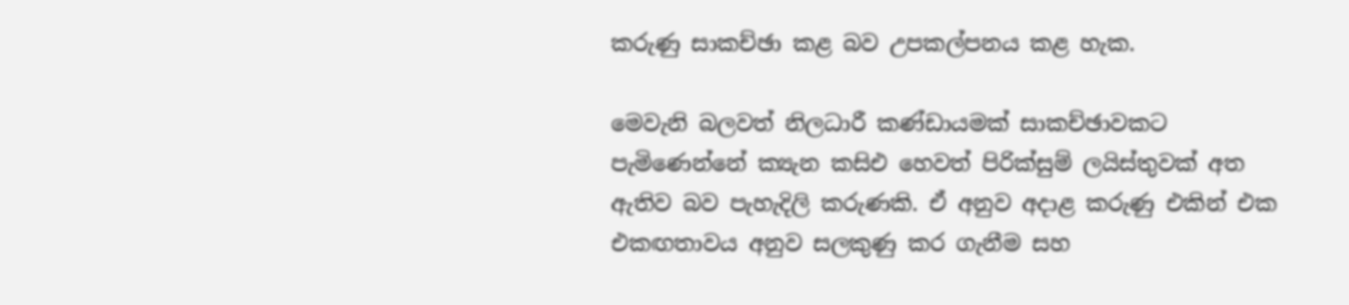කරුණු සාකච්ඡා කළ බව උපකල්පනය කළ හැක.

මෙවැනි බලවත් නිලධාරී කණ්ඩායමක් සාකච්ඡාවකට පැමිණෙන්නේ ක්‍යැන කසිඑ හෙවත් පිරික්සුම් ලයිස්තුවක් අත ඇතිව බව පැහැදිලි කරුණකි. ඒ අනුව අදාළ කරුණු එකින් එක එකඟතාවය අනුව සලකුණු කර ගැනීම සහ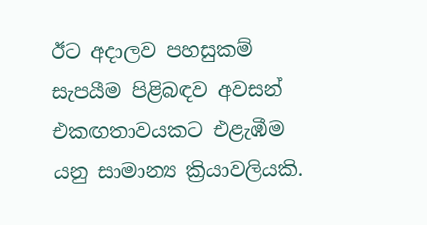ඊට අදාලව පහසුකම් සැපයීම පිළිබඳව අවසන් එකඟතාවයකට එළැඹීම යනු සාමාන්‍ය ක්‍රියාවලියකි.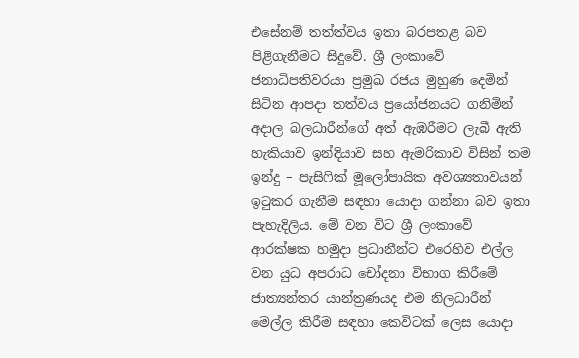එසේනම් තත්ත්වය ඉතා බරපතළ බව පිළිගැනීමට සිදුවේ. ශ්‍රී ලංකාවේ ජනාධිපතිවරයා ප්‍රමුඛ රජය මුහුණ දෙමින් සිටින ආපදා තත්වය ප්‍රයෝජනයට ගනිමින් අදාල බලධාරීන්ගේ අත් ඇඹරීමට ලැබී ඇති හැකියාව ඉන්දියාව සහ ඇමරිකාව විසින් තම ඉන්දු – පැසිෆික් මූලෝපායික අවශ්‍යතාවයන් ඉටුකර ගැනීම සඳහා යොදා ගන්නා බව ඉතා පැහැදිලිය. මේ වන විට ශ්‍රී ලංකාවේ ආරක්ෂක හමුදා ප්‍රධානීන්ට එරෙහිව එල්ල වන යුධ අපරාධ චෝදනා විභාග කිරීමේ ජාත්‍යන්තර යාන්ත්‍රණයද එම නිලධාරීන් මෙල්ල කිරීම සඳහා කෙවිටක් ලෙස යොදා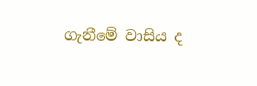ගැනීමේ වාසිය ද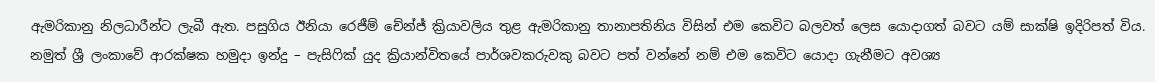ඇමරිකානු නිලධාරීන්ට ලැබී ඇත. පසුගිය ඊනියා රෙජීම් චේන්ජ් ක්‍රියාවලිය තුළ ඇමරිකානු තානාපතිනිය විසින් එම කෙවිට බලවත් ලෙස යොදාගත් බවට යම් සාක්ෂි ඉදිරිපත් විය. නමුත් ශ්‍රී ලංකාවේ ආරක්ෂක හමුදා ඉන්දු – පැසිෆික් යුද ක්‍රියාන්විතයේ පාර්ශවකරුවකු බවට පත් වන්නේ නම් එම කෙවිට යොදා ගැනීමට අවශ්‍ය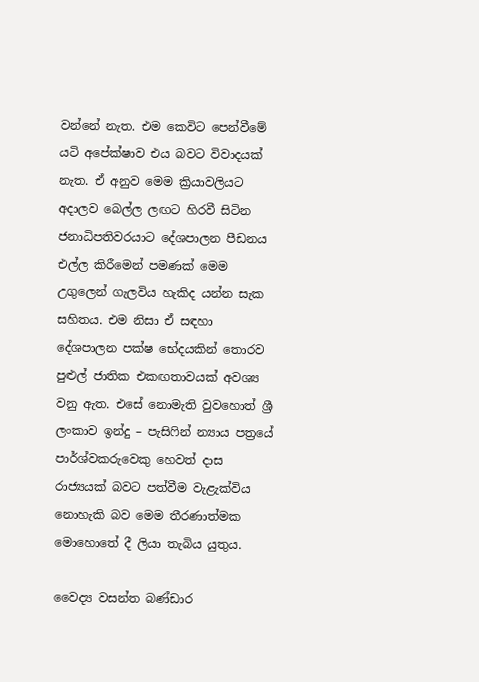වන්නේ නැත. එම කෙවිට පෙන්වීමේ යටි අපේක්ෂාව එය බවට විවාදයක් නැත. ඒ අනුව මෙම ක්‍රියාවලියට අදාලව බෙල්ල ලඟට හිරවී සිටින ජනාධිපතිවරයාට දේශපාලන පීඩනය එල්ල කිරීමෙන් පමණක් මෙම උගුලෙන් ගැලවිය හැකිද යන්න සැක සහිතය. එම නිසා ඒ සඳහා දේශපාලන පක්ෂ භේදයකින් තොරව පුළුල් ජාතික එකඟතාවයක් අවශ්‍ය වනු ඇත. එසේ නොමැති වුවහොත් ශ්‍රී ලංකාව ඉන්දු – පැසිෆින් න්‍යාය පත්‍රයේ පාර්ශ්වකරුවෙකු හෙවත් දාස රාජ්‍යයක් බවට පත්වීම වැළැක්විය නොහැකි බව මෙම තීරණාත්මක මොහොතේ දී ලියා තැබිය යුතුය.

වෛද්‍ය වසන්ත බණ්ඩාර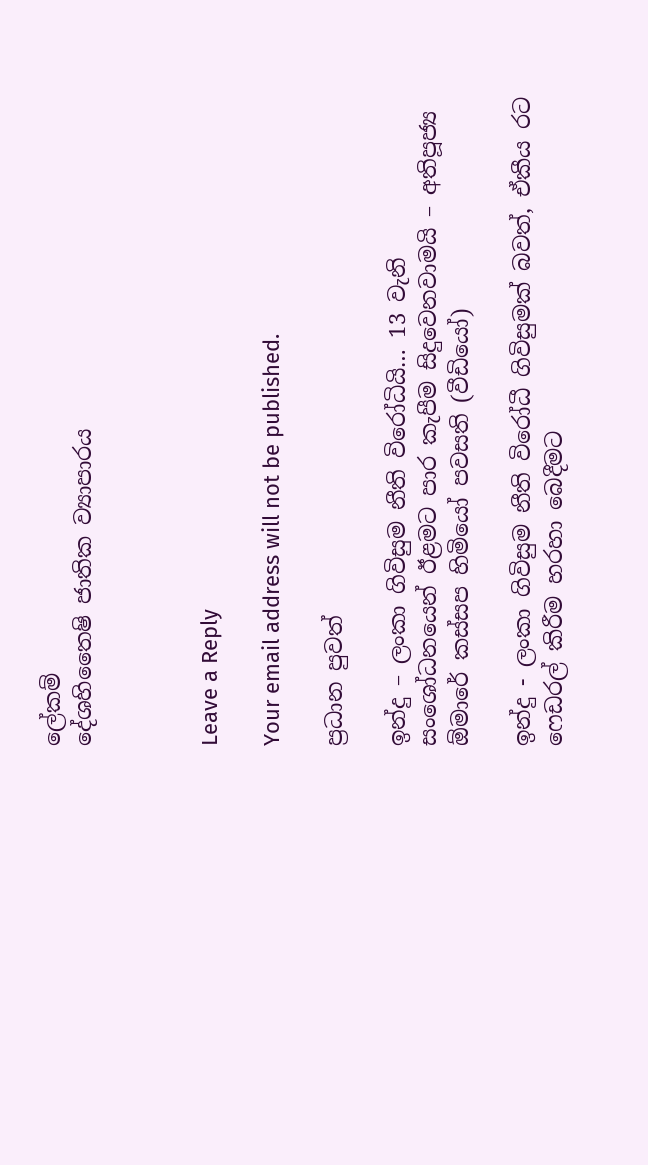ලේකම්
දේශහිතෛෂි ජාතික ව්‍යාපාරය



Leave a Reply

Your email address will not be published.

ප්‍රධාන පුවත්

ඉන්දු – ලංකා ගිවිසුම නීති විරෝධියි… 13 වැනි සංශෝධනයෙන් ඊළමට පාර කැපීම සිදුවෙනවාමයි – අතිපූජ්‍ය ඕමාරේ කස්සප හිමියෝ පවසති (වීඩියෝ)

ඉන්දු - ලංකා ගිවිසුම නීති විරෝධී ගිවිසුමක් බවත්, ඒකීය රට ෆෙඩරල් කිරීම හරහා බෙදීමට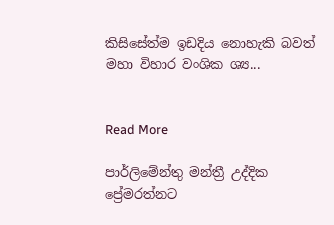කිසිසේත්ම ඉඩදිය නොහැකි බවත් මහා විහාර වංශික ශ්‍ය...


Read More

පාර්ලිමේන්තු මන්ත්‍රී උද්දික ප්‍රේමරත්නට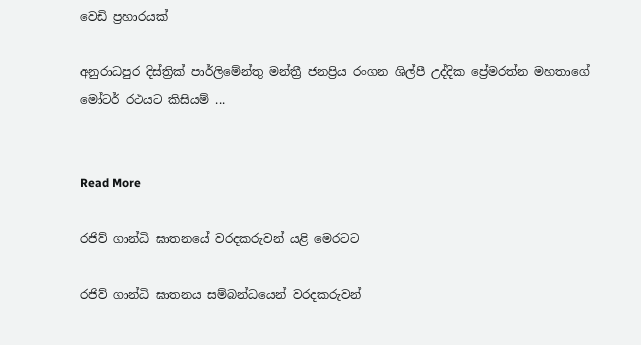වෙඩි ප්‍රහාරයක්

අනුරාධපුර දිස්ත්‍රික් පාර්ලිමේන්තු මන්ත්‍රී ජනප්‍රිය රංගන ශිල්පී උද්දික ප්‍රේමරත්න මහතාගේ මෝටර් රථයට කිසියම් ...


Read More

රජිව් ගාන්ධි ඝාතනයේ වරදකරුවන් යළි මෙරටට

රජිව් ගාන්ධි ඝාතනය සම්බන්ධයෙන් වරදකරුවන්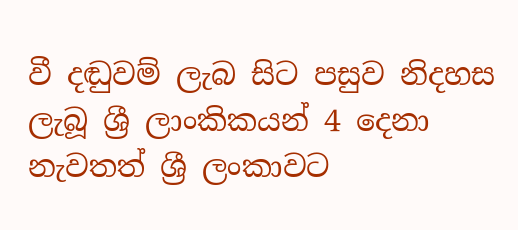වී දඬුවම් ලැබ සිට පසුව නිදහස ලැබූ ශ්‍රී ලාංකිකයන් 4 දෙනා නැවතත් ශ්‍රී ලංකාවට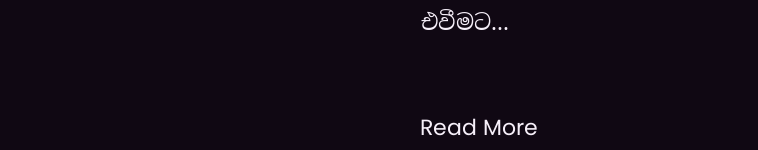එවීමට...


Read More